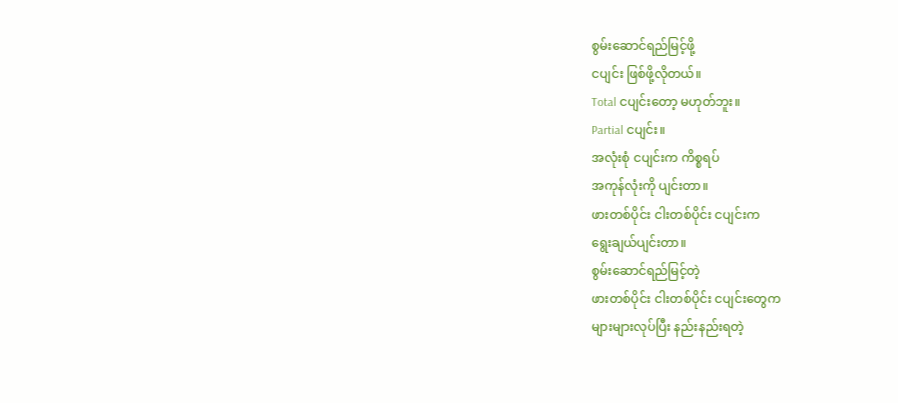စွမ်းဆောင်ရည်မြင့်ဖို့
ငပျင်း ဖြစ်ဖို့လိုတယ်။
Total ငပျင်းတော့ မဟုတ်ဘူး။
Partial ငပျင်း။
အလုံးစုံ ငပျင်းက ကိစ္စရပ်
အကုန်လုံးကို ပျင်းတာ။
ဖားတစ်ပိုင်း ငါးတစ်ပိုင်း ငပျင်းက
ရွေးချယ်ပျင်းတာ။
စွမ်းဆောင်ရည်မြင့်တဲ့
ဖားတစ်ပိုင်း ငါးတစ်ပိုင်း ငပျင်းတွေက
များများလုပ်ပြီး နည်းနည်းရတဲ့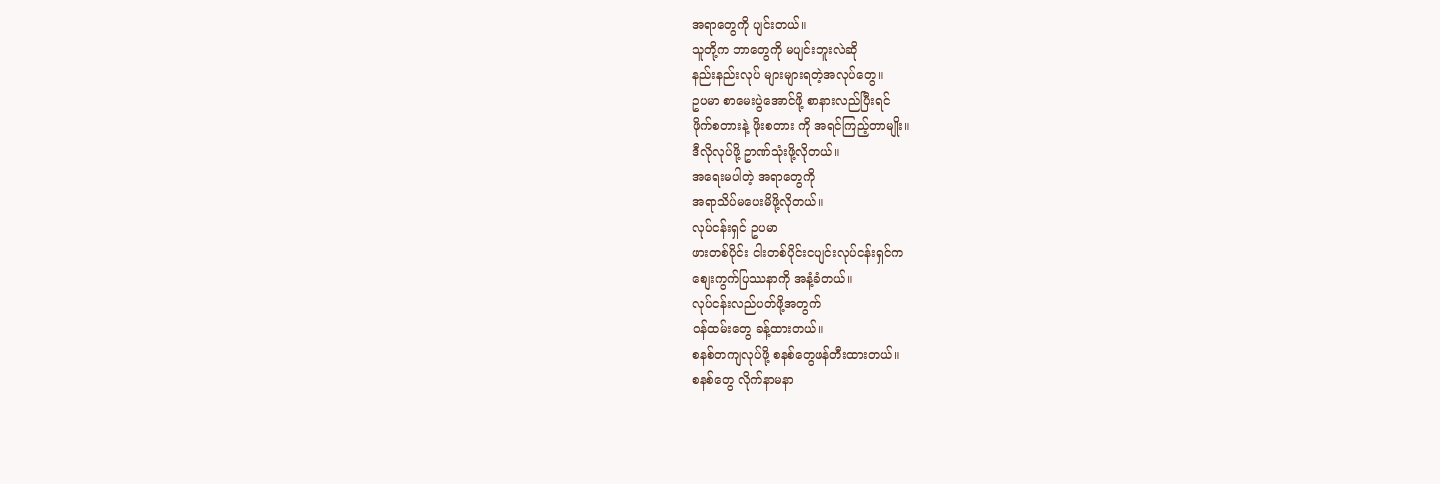အရာတွေကို ပျင်းတယ်။
သူတို့က ဘာတွေကို မပျင်းဘူးလဲဆို
နည်းနည်းလုပ် များများရတဲ့အလုပ်တွေ။
ဥပမာ စာမေးပွဲအောင်ဖို့ စာနားလည်ပြီးရင်
ဖိုက်စတားနဲ့ ဖိုးစတား ကို အရင်ကြည့်တာမျိုး။
ဒီလိုလုပ်ဖို့ ဥာဏ်သုံးဖို့လိုတယ်။
အရေးမပါတဲ့ အရာတွေကို
အရာသိပ်မပေးမိဖို့လိုတယ်။
လုပ်ငန်းရှင် ဥပမာ
ဖားတစ်ပိုင်း ငါးတစ်ပိုင်းငပျင်းလုပ်ငန်းရှင်က
စျေးကွက်ပြဿနာကို အနံ့ခံတယ်။
လုပ်ငန်းလည်ပတ်ဖို့အတွက်
ဝန်ထမ်းတွေ ခန့်ထားတယ်။
စနစ်တကျလုပ်ဖို့ စနစ်တွေဖန်တီးထားတယ်။
စနစ်တွေ လိုက်နာမနာ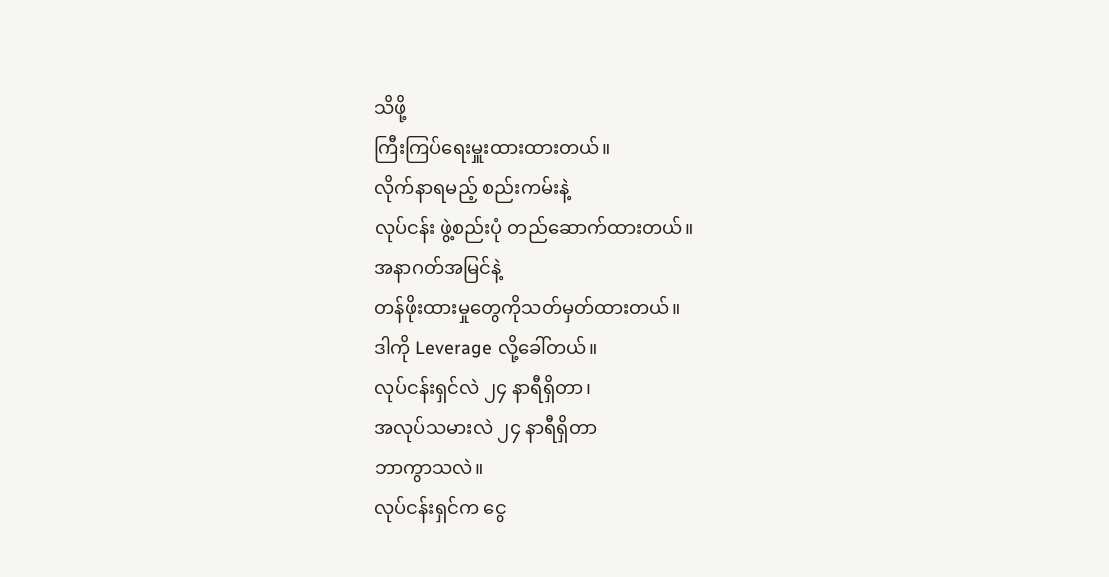သိဖို့
ကြီးကြပ်ရေးမှူးထားထားတယ်။
လိုက်နာရမည့် စည်းကမ်းနဲ့
လုပ်ငန်း ဖွဲ့စည်းပုံ တည်ဆောက်ထားတယ်။
အနာဂတ်အမြင်နဲ့
တန်ဖိုးထားမှုတွေကိုသတ်မှတ်ထားတယ်။
ဒါကို Leverage လို့ခေါ်တယ်။
လုပ်ငန်းရှင်လဲ ၂၄ နာရီရှိတာ၊
အလုပ်သမားလဲ ၂၄ နာရီရှိတာ
ဘာကွာသလဲ။
လုပ်ငန်းရှင်က ငွေ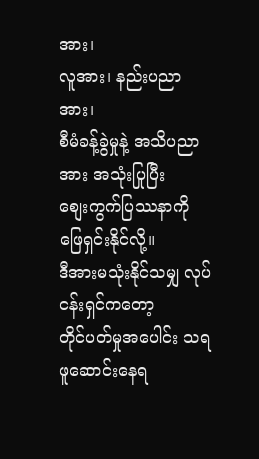အား၊
လူအား၊ နည်းပညာအား၊
စီမံခန့်ခွဲမှုနဲ့ အသိပညာအား အသုံးပြုပြီး
စျေးကွက်ပြဿနာကို ဖြေရှင်းနိုင်လို့။
ဒီအားမသုံးနိုင်သမျှ လုပ်ငန်းရှင်ကတော့
တိုင်ပတ်မှုအပေါင်း သရဖူဆောင်းနေရ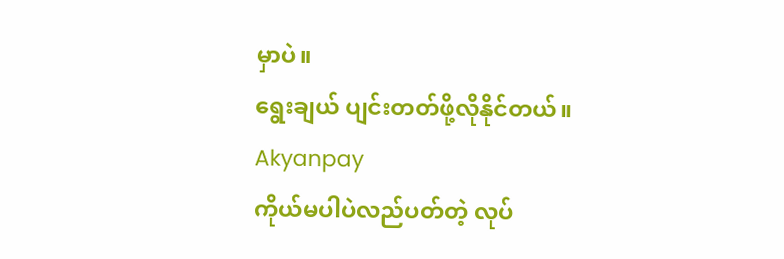မှာပဲ။
ရွေးချယ် ပျင်းတတ်ဖို့လိုနိုင်တယ်။
Akyanpay
ကိုယ်မပါပဲလည်ပတ်တဲ့ လုပ်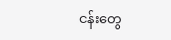ငန်းတွေ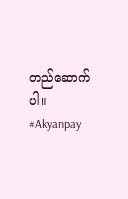တည်ဆောက်ပါ။
#Akyanpay